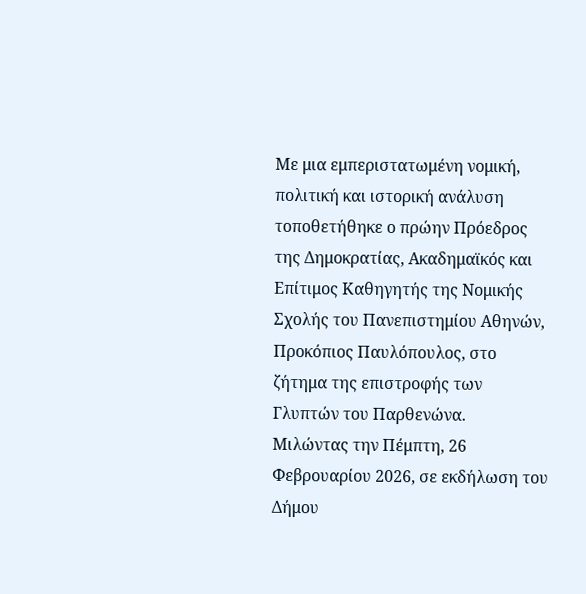Με μια εμπεριστατωμένη νομική, πολιτική και ιστορική ανάλυση τοποθετήθηκε ο πρώην Πρόεδρος της Δημοκρατίας, Ακαδημαϊκός και Επίτιμος Καθηγητής της Νομικής Σχολής του Πανεπιστημίου Αθηνών, Προκόπιος Παυλόπουλος, στο ζήτημα της επιστροφής των Γλυπτών του Παρθενώνα.
Μιλώντας την Πέμπτη, 26 Φεβρουαρίου 2026, σε εκδήλωση του Δήμου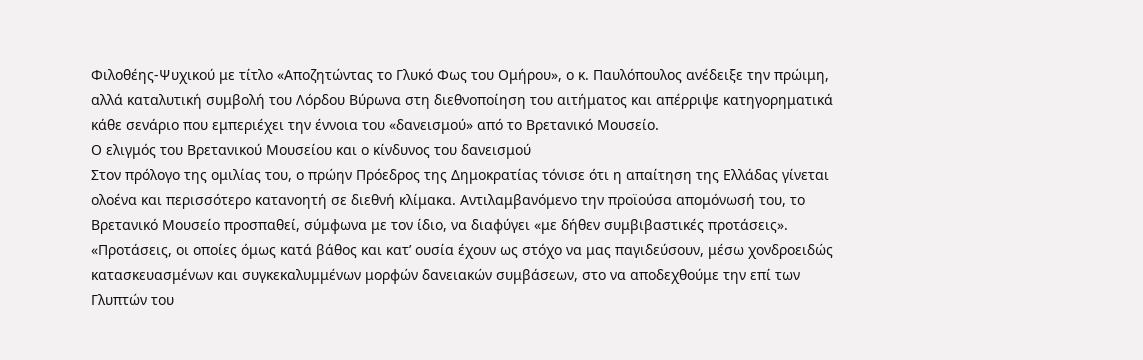Φιλοθέης-Ψυχικού με τίτλο «Αποζητώντας το Γλυκό Φως του Ομήρου», ο κ. Παυλόπουλος ανέδειξε την πρώιμη, αλλά καταλυτική συμβολή του Λόρδου Βύρωνα στη διεθνοποίηση του αιτήματος και απέρριψε κατηγορηματικά κάθε σενάριο που εμπεριέχει την έννοια του «δανεισμού» από το Βρετανικό Μουσείο.
Ο ελιγμός του Βρετανικού Μουσείου και ο κίνδυνος του δανεισμού
Στον πρόλογο της ομιλίας του, ο πρώην Πρόεδρος της Δημοκρατίας τόνισε ότι η απαίτηση της Ελλάδας γίνεται ολοένα και περισσότερο κατανοητή σε διεθνή κλίμακα. Αντιλαμβανόμενο την προϊούσα απομόνωσή του, το Βρετανικό Μουσείο προσπαθεί, σύμφωνα με τον ίδιο, να διαφύγει «με δήθεν συμβιβαστικές προτάσεις».
«Προτάσεις, οι οποίες όμως κατά βάθος και κατ’ ουσία έχουν ως στόχο να μας παγιδεύσουν, μέσω χονδροειδώς κατασκευασμένων και συγκεκαλυμμένων μορφών δανειακών συμβάσεων, στο να αποδεχθούμε την επί των Γλυπτών του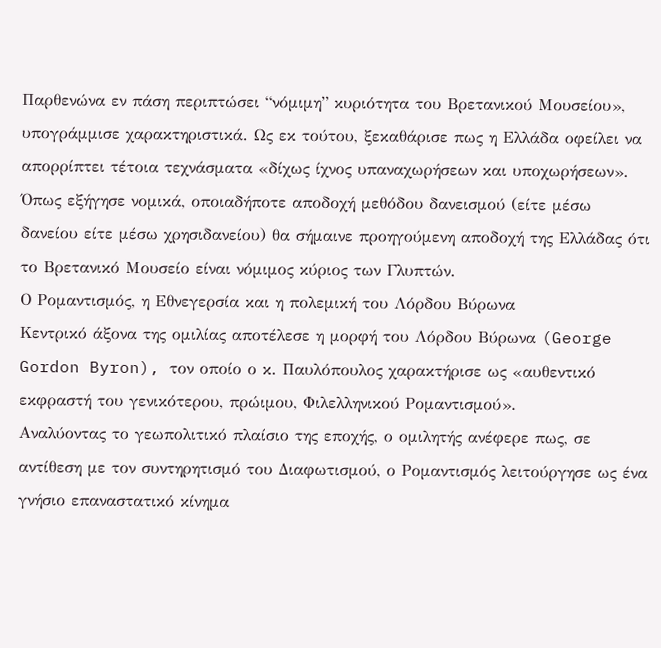Παρθενώνα εν πάση περιπτώσει “νόμιμη” κυριότητα του Βρετανικού Μουσείου», υπογράμμισε χαρακτηριστικά. Ως εκ τούτου, ξεκαθάρισε πως η Ελλάδα οφείλει να απορρίπτει τέτοια τεχνάσματα «δίχως ίχνος υπαναχωρήσεων και υποχωρήσεων».
Όπως εξήγησε νομικά, οποιαδήποτε αποδοχή μεθόδου δανεισμού (είτε μέσω δανείου είτε μέσω χρησιδανείου) θα σήμαινε προηγούμενη αποδοχή της Ελλάδας ότι το Βρετανικό Μουσείο είναι νόμιμος κύριος των Γλυπτών.
Ο Ρομαντισμός, η Εθνεγερσία και η πολεμική του Λόρδου Βύρωνα
Κεντρικό άξονα της ομιλίας αποτέλεσε η μορφή του Λόρδου Βύρωνα (George Gordon Byron), τον οποίο ο κ. Παυλόπουλος χαρακτήρισε ως «αυθεντικό εκφραστή του γενικότερου, πρώιμου, Φιλελληνικού Ρομαντισμού».
Αναλύοντας το γεωπολιτικό πλαίσιο της εποχής, ο ομιλητής ανέφερε πως, σε αντίθεση με τον συντηρητισμό του Διαφωτισμού, ο Ρομαντισμός λειτούργησε ως ένα γνήσιο επαναστατικό κίνημα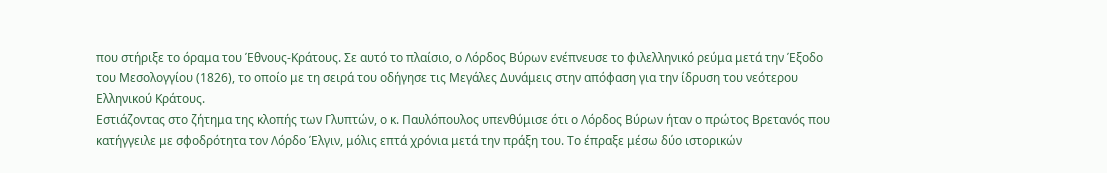που στήριξε το όραμα του Έθνους-Κράτους. Σε αυτό το πλαίσιο, ο Λόρδος Βύρων ενέπνευσε το φιλελληνικό ρεύμα μετά την Έξοδο του Μεσολογγίου (1826), το οποίο με τη σειρά του οδήγησε τις Μεγάλες Δυνάμεις στην απόφαση για την ίδρυση του νεότερου Ελληνικού Κράτους.
Εστιάζοντας στο ζήτημα της κλοπής των Γλυπτών, ο κ. Παυλόπουλος υπενθύμισε ότι ο Λόρδος Βύρων ήταν ο πρώτος Βρετανός που κατήγγειλε με σφοδρότητα τον Λόρδο Έλγιν, μόλις επτά χρόνια μετά την πράξη του. Το έπραξε μέσω δύο ιστορικών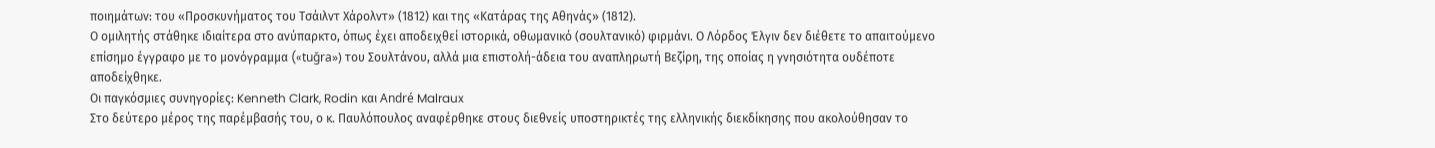ποιημάτων: του «Προσκυνήματος του Τσάιλντ Χάρολντ» (1812) και της «Κατάρας της Αθηνάς» (1812).
Ο ομιλητής στάθηκε ιδιαίτερα στο ανύπαρκτο, όπως έχει αποδειχθεί ιστορικά, οθωμανικό (σουλτανικό) φιρμάνι. Ο Λόρδος Έλγιν δεν διέθετε το απαιτούμενο επίσημο έγγραφο με το μονόγραμμα («tuğra») του Σουλτάνου, αλλά μια επιστολή-άδεια του αναπληρωτή Βεζίρη, της οποίας η γνησιότητα ουδέποτε αποδείχθηκε.
Οι παγκόσμιες συνηγορίες: Kenneth Clark, Rodin και André Malraux
Στο δεύτερο μέρος της παρέμβασής του, ο κ. Παυλόπουλος αναφέρθηκε στους διεθνείς υποστηρικτές της ελληνικής διεκδίκησης που ακολούθησαν το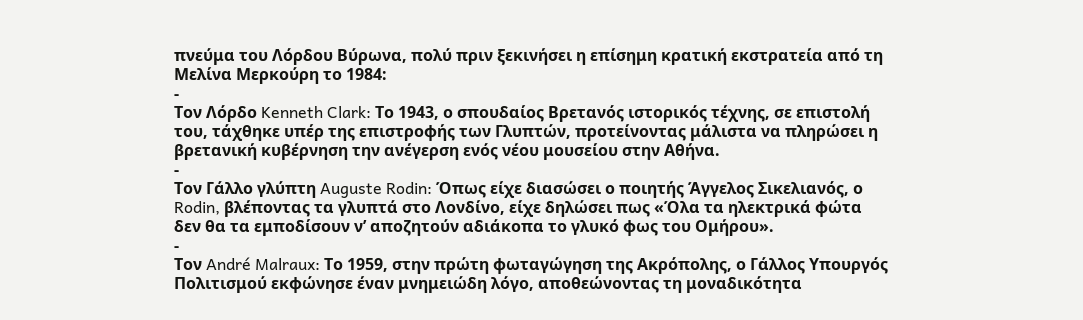πνεύμα του Λόρδου Βύρωνα, πολύ πριν ξεκινήσει η επίσημη κρατική εκστρατεία από τη Μελίνα Μερκούρη το 1984:
-
Τον Λόρδο Kenneth Clark: Το 1943, ο σπουδαίος Βρετανός ιστορικός τέχνης, σε επιστολή του, τάχθηκε υπέρ της επιστροφής των Γλυπτών, προτείνοντας μάλιστα να πληρώσει η βρετανική κυβέρνηση την ανέγερση ενός νέου μουσείου στην Αθήνα.
-
Τον Γάλλο γλύπτη Auguste Rodin: Όπως είχε διασώσει ο ποιητής Άγγελος Σικελιανός, ο Rodin, βλέποντας τα γλυπτά στο Λονδίνο, είχε δηλώσει πως «Όλα τα ηλεκτρικά φώτα δεν θα τα εμποδίσουν ν’ αποζητούν αδιάκοπα το γλυκό φως του Ομήρου».
-
Τον André Malraux: Το 1959, στην πρώτη φωταγώγηση της Ακρόπολης, ο Γάλλος Υπουργός Πολιτισμού εκφώνησε έναν μνημειώδη λόγο, αποθεώνοντας τη μοναδικότητα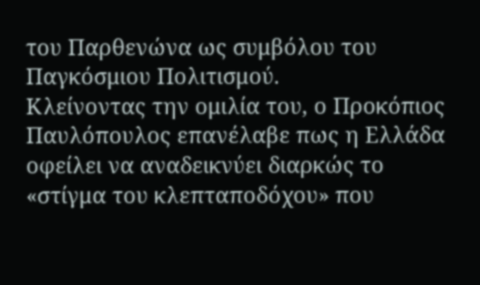του Παρθενώνα ως συμβόλου του Παγκόσμιου Πολιτισμού.
Κλείνοντας την ομιλία του, ο Προκόπιος Παυλόπουλος επανέλαβε πως η Ελλάδα οφείλει να αναδεικνύει διαρκώς το «στίγμα του κλεπταποδόχου» που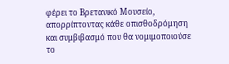φέρει το Βρετανικό Μουσείο, απορρίπτοντας κάθε οπισθοδρόμηση και συμβιβασμό που θα νομιμοποιούσε το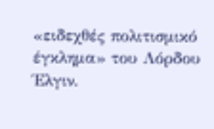«ειδεχθές πολιτισμικό έγκλημα» του Λόρδου Έλγιν.